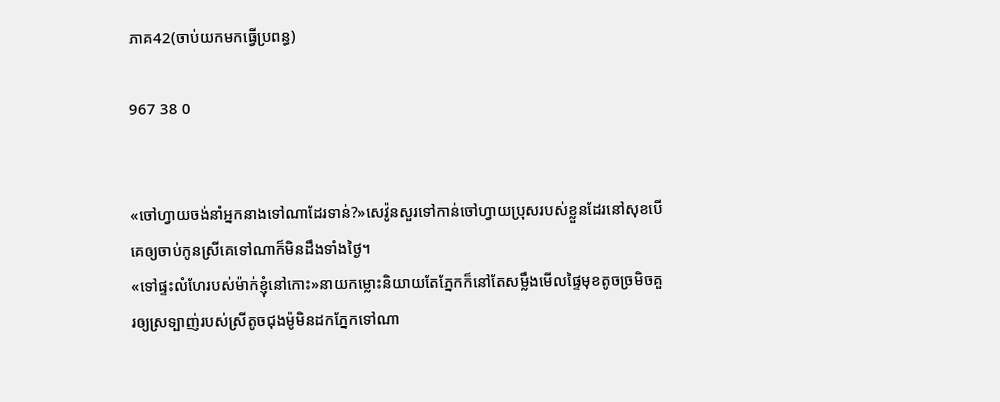ភាគ42(ចាប់យកមកធ្វើប្រពន្ធ)

967 38 0


«ចៅហ្វាយចង់នាំអ្នកនាងទៅណាដែរទាន់?»សេវ៉ូនសួរទៅកាន់ចៅហ្វាយប្រុសរបស់ខ្លួនដែរនៅសុខបើគេឲ្យចាប់កូនស្រីគេទៅណាក៏មិនដឹងទាំងថ្ងៃ។
«ទៅផ្ទះលំហែរបស់ម៉ាក់ខ្ញុំនៅកោះ»នាយកម្លោះនិយាយតែភ្នែកក៏នៅតែសម្លឹងមើលផៃ្ទមុខតូចច្រមិចគួរឲ្យស្រទ្បាញ់របស់ស្រីតូចជុងម៉ូមិនដកភ្នែកទៅណា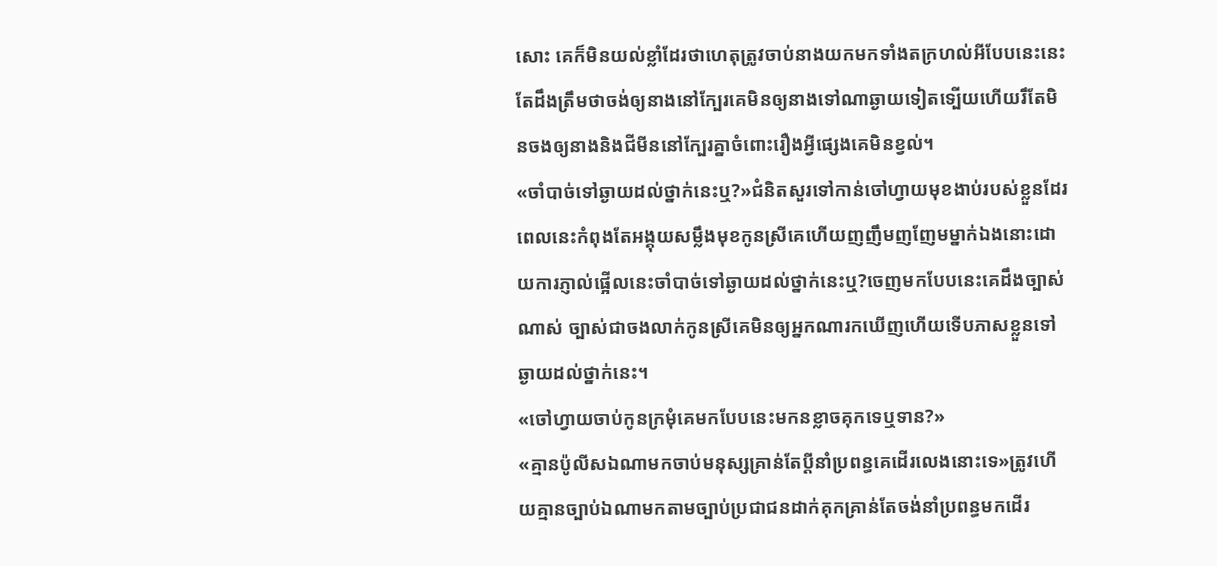សោះ គេក៏មិនយល់ខ្លាំដែរថាហេតុត្រូវចាប់នាងយកមកទាំងតក្រហល់អីបែបនេះនេះតែដឹងត្រឹមថាចង់ឲ្យនាងនៅក្បែរគេមិនឲ្យនាងទៅណាឆ្ងាយទៀតទ្បើយហើយរឹតែមិនចងឲ្យនាងនិងជីមីននៅក្បែរគ្នាចំពោះរឿងអ្វីផ្សេងគេមិនខ្វល់។
«ចាំបាច់ទៅឆ្ងាយដល់ថ្នាក់នេះឬ?»ជំនិតសួរទៅកាន់ចៅហ្វាយមុខងាប់របស់ខ្លួនដែរពេលនេះកំពុងតែអង្គុយសម្លឹងមុខកូនស្រីគេហើយញញឹមញញែមម្នាក់ឯងនោះដោយការភ្ញាល់ផ្អើលនេះចាំបាច់ទៅឆ្ងាយដល់ថ្នាក់នេះឬ?ចេញមកបែបនេះគេដឹងច្បាស់ណាស់ ច្បាស់ជាចងលាក់កូនស្រីគេមិនឲ្យអ្នកណារកឃើញហើយទើបភាសខ្លួនទៅឆ្ងាយដល់ថ្នាក់នេះ។
«ចៅហ្វាយចាប់កូនក្រមុំគេមកបែបនេះមកនខ្លាចគុកទេឬទាន?»
«គ្មានប៉ូលីសឯណាមកចាប់មនុស្សគ្រាន់តែប្តីនាំប្រពន្ធគេដើរលេងនោះទេ»ត្រូវហើយគ្មានច្បាប់ឯណាមកតាមច្បាប់ប្រជាជនដាក់គុកគ្រាន់តែចង់នាំប្រពន្ធមកដើរ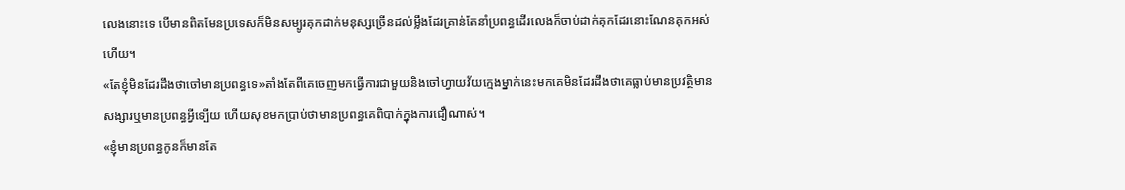លេងនោះទេ បើមានពិតមែនប្រទេសក៏មិនសម្បូរគុកដាក់មនុស្សច្រើនដល់ម្លឹងដែរគ្រាន់តែនាំប្រពន្ធដើរលេងក៏ចាប់ដាក់គុកដែរនោះណែនគុកអស់ហើយ។
«តែខ្ញុំមិនដែរដឹងថាចៅមានប្រពន្ធទេ»តាំងតែពីគេចេញមកធ្វើការជាមួយនិងចៅហ្វាយវ័យក្មេងម្នាក់នេះមកគេមិនដែរដឹងថាគេធ្លាប់មានប្រវត្ថិមានសង្សារឬមានប្រពន្ធអ្វីទ្បើយ ហើយសុខមកប្រាប់ថាមានប្រពន្ធគេពិបាក់ក្នុងការជឿណាស់។
«ខ្ញុំមានប្រពន្ធកូនក៏មានតែ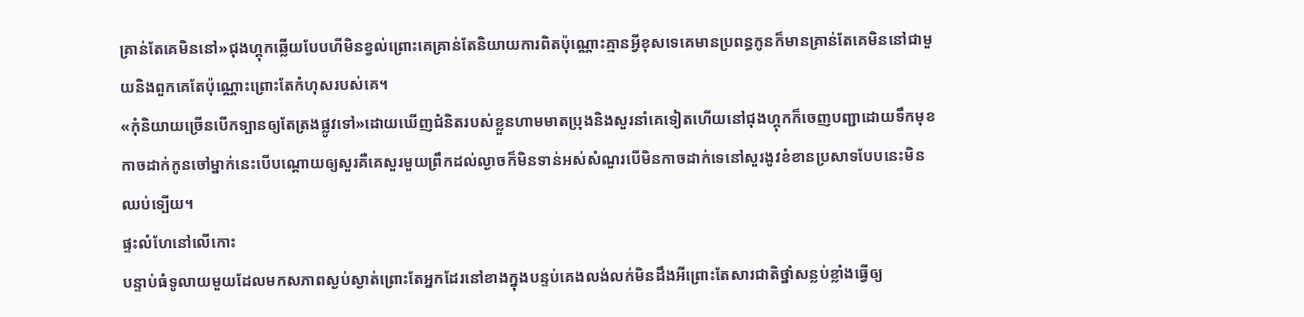គ្រាន់តែគេមិននៅ»ជុងហ្គុកឆ្លើយបែបហីមិនខ្វល់ព្រោះគេគ្រាន់តែនិយាយការពិតប៉ុណ្ណោះគ្មានអ្វីខុសទេគេមានប្រពន្ធកូនក៏មានគ្រាន់តែគេមិននៅជាមួយនិងពួកគេតែប៉ុណ្ណោះព្រោះតែកំហុសរបស់គេ។
«កុំនិយាយច្រើនបើកទ្បានឲ្យតែត្រងផ្លូវទៅ»ដោយឃើញជំនិតរបស់ខ្លួនហាមមាតប្រុងនិងសួរនាំគេទៀតហើយនៅជុងហ្គុកក៏ចេញបញ្ជាដោយទឹកមុខកាចដាក់កូនចៅម្នាក់នេះបើបណ្តោយឲ្យសួរគឺគេសួរមួយព្រឹកដល់ល្ងាចក៏មិនទាន់អស់សំណួរបើមិនកាចដាក់ទេនៅសួរងូវខំខានប្រសាទបែបនេះមិនឈប់ទ្បើយ។
ផ្ទះលំហែនៅលើកោះ
បន្ទាប់ធំទូលាយមួយដែលមកសភាពស្ងប់ស្ងាត់ព្រោះតែអ្នកដែរនៅខាងក្នុងបន្ទប់គេងលង់លក់មិនដឹងអីព្រោះតែសារជាតិថ្នាំសន្លប់ខ្លាំងធ្វើឲ្យ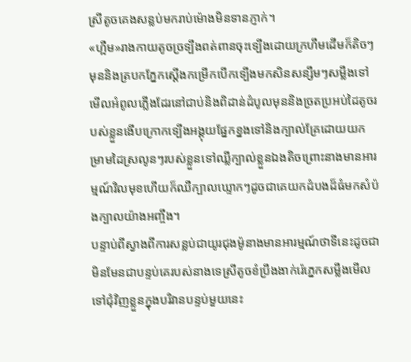ស្រីតូចគេងសន្លប់មករាប់ម៉ោងមិនទានភ្ញាក់។
«ហ្អឺម»រាងកាយតូចច្រទ្បឹងពត់ពានចុះទ្បើងដោយក្រហឹមដើមក៏តិចៗមុននិងត្របកភ្នែកស្តើងកម្រើកបើកទ្បើងមកសិនសន្សឹមៗសម្លឹងទៅមើលអំពូលភ្លើងដែរនៅជាប់និងពិដាន់ដំបូលមុននិងច្រតប្រអប់ដៃតូចរបស់ខ្លួនងើបក្រោកទ្បើងអង្គុយផ្នែកខ្នងទៅនិងក្បាល់គ្រែដោយយកម្រាមដៃស្រលូនៗរបស់ខ្លួនទៅឈ្លីក្បាល់ខ្លួនឯងតិចព្រោះនាងមានអារម្មណ៍វិលមុខហើយក៏ឈឺក្បាលឃ្ទោកៗដូចជាគេយកដំបងដ៏ធំមកសំប៉ងក្បាលយ៉ាងអញ្ចឹង។
បន្ទាប់ពីស្វាងពីការសន្លប់ជាយូរជុងម៉ូនាងមានអារម្មណ៍ថាទីនេះដូចជាមិនមែនជាបន្ទប់គេរបស់នាងទេស្រីតូចខំប្រឹងងាក់រ៉េភ្នេកសម្លឹងមើលទៅជុំវិញខ្លួនក្នុងបរិវានបន្ទប់មួយនេះ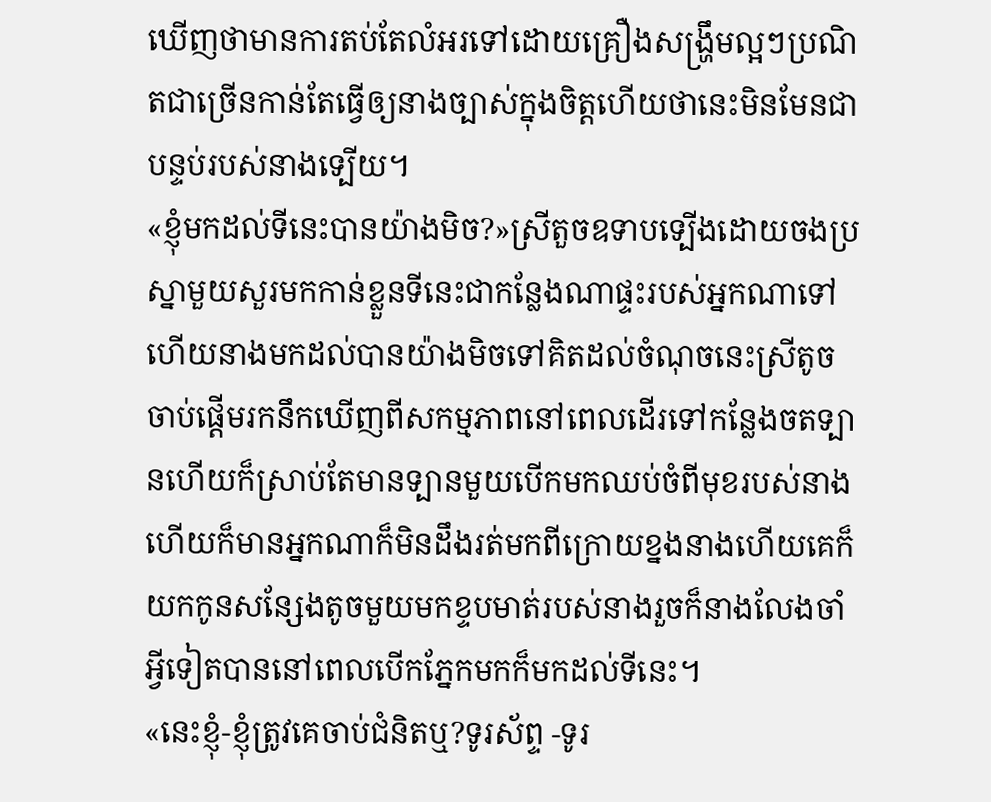ឃើញថាមានការតប់តែលំអរទៅដោយគ្រឿងសង្ហ្រឹមល្អៗប្រណិតជាច្រើនកាន់តែធ្វើឲ្យនាងច្បាស់ក្នុងចិត្តហើយថានេះមិនមែនជាបន្ទប់របស់នាងទ្បើយ។
«ខ្ញុំមកដល់ទីនេះបានយ៉ាងមិច?»ស្រីតួចឧទាបទ្បើងដោយចងប្រស្នាមួយសួរមកកាន់ខ្លួនទីនេះជាកន្លែងណាផ្ទះរបស់អ្នកណាទៅ ហើយនាងមកដល់បានយ៉ាងមិចទៅគិតដល់ចំណុចនេះស្រីតូចចាប់ផ្តើមរកនឹកឃើញពីសកម្មភាពនៅពេលដើរទៅកន្លែងចតទ្បានហើយក៏ស្រាប់តែមានទ្បានមួយបើកមកឈប់ចំពីមុខរបស់នាងហើយក៏មានអ្នកណាក៏មិនដឹងរត់មកពីក្រោយខ្នងនាងហើយគេក៏យកកូនសន្សែងតូចមួយមកខ្ទបមាត់របស់នាងរួចក៏នាងលែងចាំអ្វីទៀតបាននៅពេលបើកភ្នែកមកក៏មកដល់ទីនេះ។
«នេះខ្ញុំ-ខ្ញុំត្រូវគេចាប់ជំនិតឬ?ទូរស័ព្ទ -ទូរ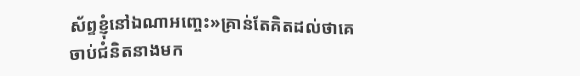ស័ព្ទខ្ញុំនៅឯណាអញ្ចេះ»គ្រាន់តែគិតដល់ថាគេចាប់ជំនិតនាងមក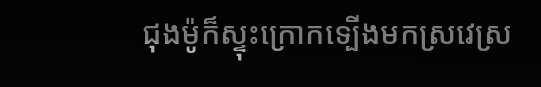ជុងម៉ូក៏ស្ទុះក្រោកទ្បើងមកស្រវេស្រ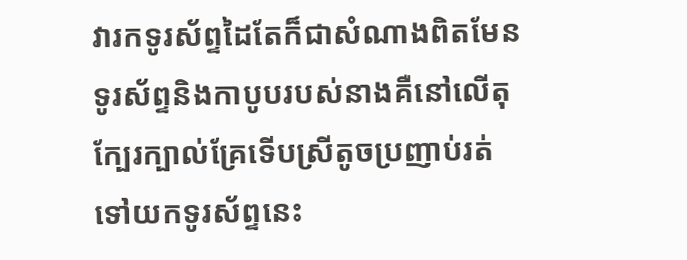វារកទូរស័ព្ទដៃតែក៏ជាសំណាងពិតមែនទូរស័ព្ទនិងកាបូបរបស់នាងគឺនៅលើតុក្បែរក្បាល់គ្រែទើបស្រីតូចប្រញាប់រត់ទៅយកទូរស័ព្ទនេះ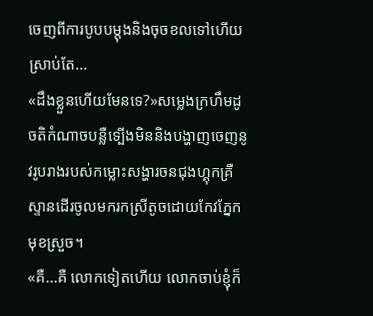ចេញពីការបូបបម្តុងនិងចុចខលទៅហើយស្រាប់តែ...
«ដឹងខ្លួនហើយមែនទេ?»សម្លេងក្រហឹមដូចតិកំណាចបន្លឺទ្បើងមិននិងបង្ហាញចេញនូវរូបរាងរបស់កម្លោះសង្ហារចនជុងហ្គុកគ្រឺស្ទានដើរចូលមករកស្រីតូចដោយកែវភ្នែកមុខស្រួច។
«គឺ...គឺ លោកទៀតហើយ លោកចាប់ខ្ញុំក៏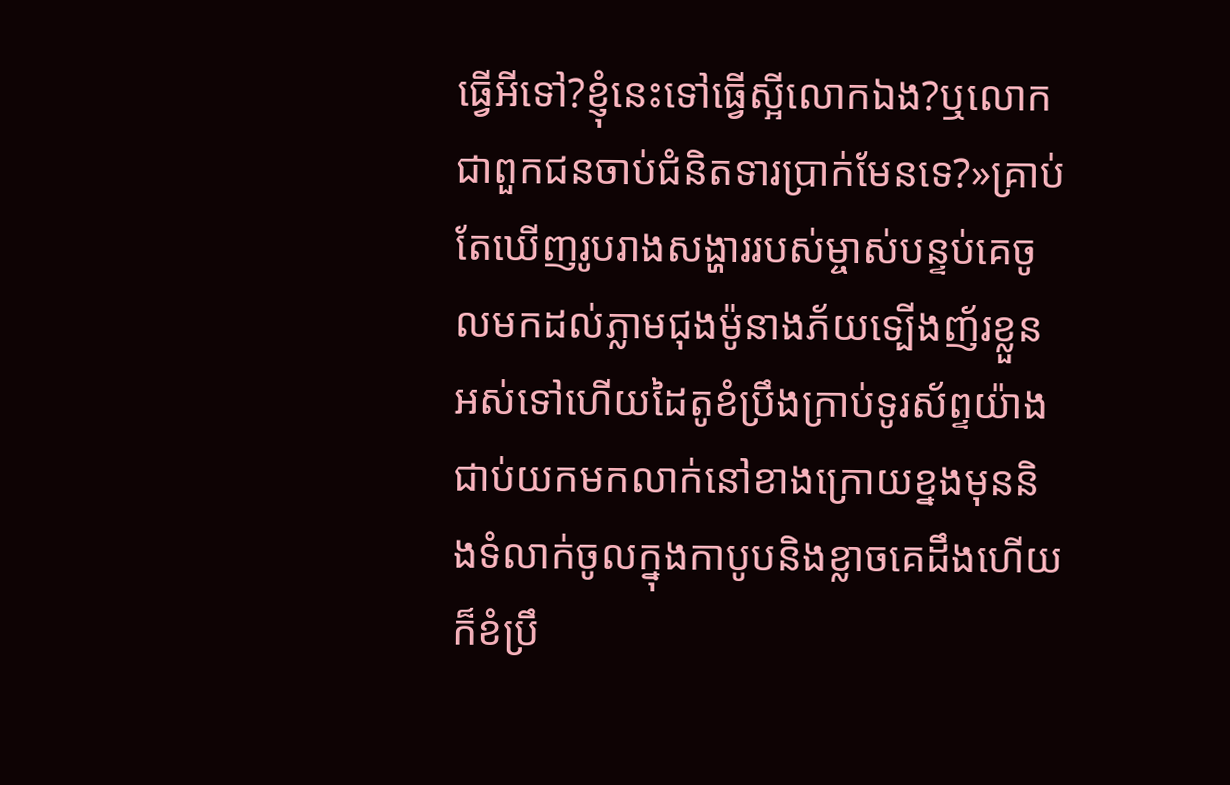ធ្វើអីទៅ?ខ្ញុំនេះទៅធ្វើស្អីលោកឯង?ឬលោកជាពួកជនចាប់ជំនិតទារប្រាក់មែនទេ?»គ្រាប់តែឃើញរូបរាងសង្ហាររបស់ម្ចាស់បន្ទប់គេចូលមកដល់ភ្លាមជុងម៉ូនាងភ័យទ្បើងញ័រខ្លួនអស់ទៅហើយដៃតូខំប្រឹងក្រាប់ទូរស័ព្ទយ៉ាងជាប់យកមកលាក់នៅខាងក្រោយខ្នងមុននិងទំលាក់ចូលក្នុងកាបូបនិងខ្លាចគេដឹងហើយក៏ខំប្រឹ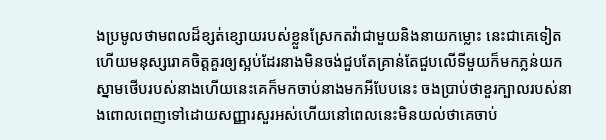ងប្រមូលថាមពលដ៏ខ្សត់ខ្សោយរបស់ខ្លួនស្រែកតវ៉ាជាមួយនិងនាយកម្លោះ នេះជាគេទៀតហើយមនុស្សរោគចិត្តគួរឲ្យស្អប់ដែរនាងមិនចង់ជួបតែគ្រាន់តែជួបលើទីមួយក៏មកភ្លន់យកស្នាមថើបរបស់នាងហើយនេះគេក៏មកចាប់នាងមកអីបែបនេះ ចងប្រាប់ថាខួរក្បាលរបស់នាងពោលពេញទៅដោយសញ្ញារសួរអស់ហើយនៅពេលនេះមិនយល់ថាគេចាប់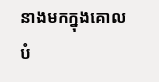នាងមកក្នុងគោលបំ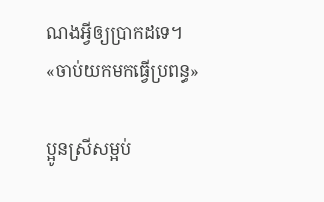ណងអ្វីឲ្យប្រាកដទេ។
«ចាប់យកមកធ្វើប្រពន្ធ»

ប្អូនស្រីសម្អប់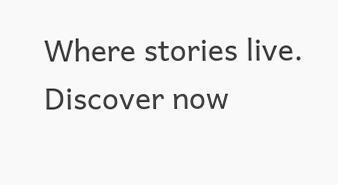Where stories live. Discover now